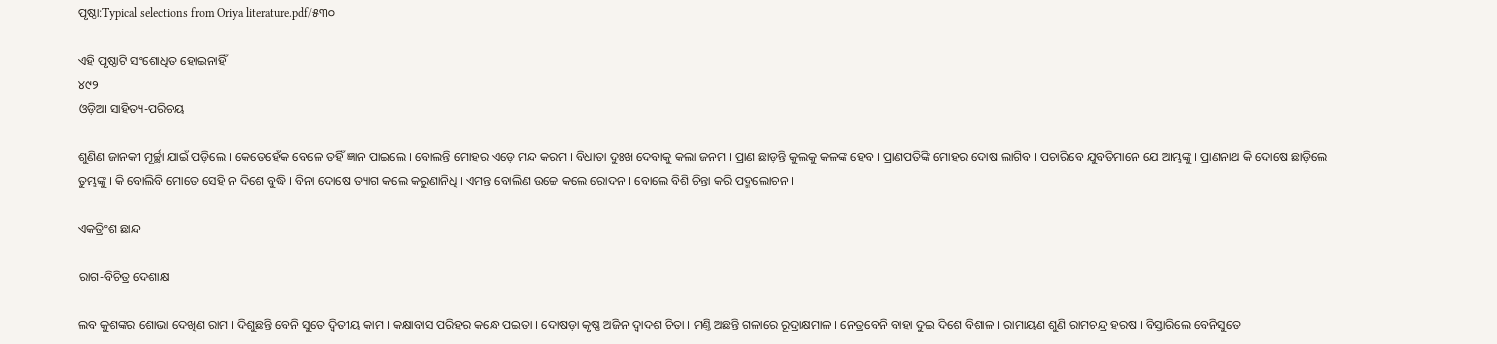ପୃଷ୍ଠା:Typical selections from Oriya literature.pdf/୫୩୦

ଏହି ପୃଷ୍ଠାଟି ସଂଶୋଧିତ ହୋଇନାହିଁ
୪୯୨
ଓଡ଼ିଆ ସାହିତ୍ୟ-ପରିଚୟ

ଶୁଣିଣ ଜାନ‌କୀ ମୂର୍ଚ୍ଛା ଯାଇଁ ପଡ଼ିଲେ । କେତେହେଁକ ବେଳେ ତ‌ହିଁ ଜ୍ଞାନ ପାଇଲେ । ବୋଲନ୍ତି ମୋହର ଏଡ଼େ ମନ୍ଦ କରମ । ବିଧାତା ଦୁଃଖ ଦେବାକୁ କଲା ଜନମ । ପ୍ରାଣ ଛାଡ଼ନ୍ତି କୁଲକୁ କଳଙ୍କ ହେବ । ପ୍ରାଣପତିଙ୍କି ମୋହର ଦୋଷ ଲାଗିବ । ପଚାରିବେ ଯୁବତିମାନେ ଯେ ଆମ୍ଭଙ୍କୁ । ପ୍ରାଣନାଥ କି ଦୋଷେ ଛାଡ଼ିଲେ ତୁମ୍ଭଙ୍କୁ । କି ବୋଲିବି ମୋତେ ସେହି ନ ଦିଶେ ବୁଦ୍ଧି । ବିନା ଦୋଷେ ତ୍ୟାଗ କଲେ କରୁଣାନିଧି । ଏମନ୍ତ ବୋଲିଣ ଉଚ୍ଚେ କଲେ ରୋଦନ । ବୋଲେ ବିଶି ଚିନ୍ତା କରି ପଦ୍ମଲୋଚନ ।

ଏକତ୍ରିଂଶ ଛାନ୍ଦ

ରାଗ-ବିଚିତ୍ର ଦେଶାକ୍ଷ

ଲବ କୁଶଙ୍କର ଶୋଭା ଦେଖିଣ ରାମ । ଦିଶୁଛନ୍ତି ବେନି ସୁତେ ଦ୍ୱିତୀୟ କାମ । କକ୍ଷାବାସ ପରିହର କନ୍ଧେ ପଇତା । ଦୋଷଡ଼ା କୃଷ୍ଣ ଅଜିନ ଦ୍ୱାଦଶ ଚିତା । ମଣ୍ତି ଅଛନ୍ତି ଗଳାରେ ରୂଦ୍ରାକ୍ଷମାଳ । ନେତ୍ରବେନି ବାହା ଦୁଇ ଦିଶେ ବିଶାଳ । ରାମାୟଣ ଶୁଣି ରାମଚନ୍ଦ୍ର ହରଷ । ବିସ୍ତାରିଲେ ବେନିସୁତେ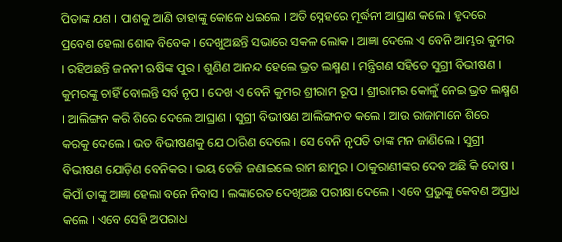ପିତାଙ୍କ ଯଶ । ପାଶକୁ ଆଣି ତାହାଙ୍କୁ କୋଳେ ଧଇଲେ । ଅତି ସ୍ନେହରେ ମୂର୍ଦ୍ଧନୀ ଆଘ୍ରାଣ କଲେ । ହୃଦରେ ପ୍ରବେଶ ହେଲା ଶୋକ ବିବେକ । ଦେଖୁଅଛନ୍ତି ସଭାରେ ସକଳ ଲୋକ । ଆଜ୍ଞା ଦେଲେ ଏ ବେନି ଆମ୍ଭର କୁମର । ରହିଅଛନ୍ତି ଜନନୀ ଋଷିଙ୍କ ପୁର । ଶୁଣିଣ ଆନନ୍ଦ ହେଲେ ଭ୍ରତ ଲକ୍ଷ୍ମଣ । ମନ୍ତ୍ରିଗଣ ସ‌ହିତେ ସୁଗ୍ରୀ ବିଭୀଷଣ । କୁମରଙ୍କୁ ଚାହିଁ ବୋଲନ୍ତି ସର୍ବ ନୃପ । ଦେଖ ଏ ବେନି କୁମର ଶ୍ରୀରାମ ରୂପ । ଶ୍ରୀରାମର କୋଳୁଁ ନେଇ ଭ୍ରତ ଲକ୍ଷ୍ମଣ । ଆଲିଙ୍ଗନ କରି ଶିରେ ଦେଲେ ଆଘ୍ରାଣ । ସୁଗ୍ରୀ ବିଭୀଷଣ ଆଲିଙ୍ଗନତ କଲେ । ଆଉ ରାଜାମାନେ ଶିରେ କରକୁ ଦେଲେ । ଭତ ବିଭୀଷଣକୁ ଯେ ଠାରିଣ ଦେଲେ । ସେ ବେନି ନୃପତି ତାଙ୍କ ମନ ଜାଣିଲେ । ସୁଗ୍ରୀ ବିଭୀଷଣ ଯୋଡ଼ିଣ ବେନିକର । ଭୟ ତେଜି ଜଣାଇଲେ ରାମ ଛାମୁର । ଠାକୁରାଣୀଙ୍କର ଦେବ ଅଛି କି ଦୋଷ । କିପାଁ ତାଙ୍କୁ ଆଜ୍ଞା ହେଲା ବନେ ନିବାସ । ଲଙ୍କାରେତ ଦେଖିଅଛ ପରୀକ୍ଷା ଦେଲେ । ଏବେ ପ୍ରଭୁଙ୍କୁ କେବଣ ଅପ୍ରାଧ କଲେ । ଏବେ ସେହି ଅପରାଧ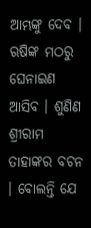ଆମ୍ଭଙ୍କୁ ଦେବ । ଋଷିଙ୍କ ମଠରୁ ଘେନାଇଣ ଆସିବ । ଶୁଣିଣ ଶ୍ରୀରାମ ତାହାଙ୍କର ବଚନ । ବୋଲନ୍ତି ଯେ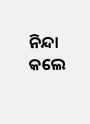ନିନ୍ଦା କଲେ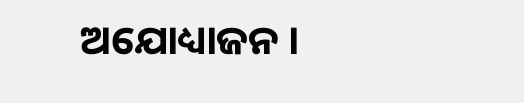ଅଯୋଧ୍ୟାଜନ ।